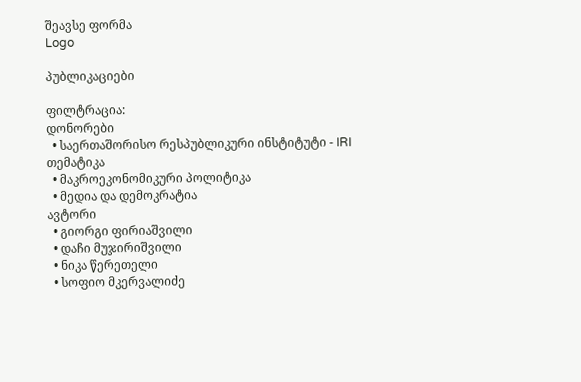შეავსე ფორმა
Logo

პუბლიკაციები

ფილტრაცია:
დონორები
  • საერთაშორისო რესპუბლიკური ინსტიტუტი - IRI
თემატიკა
  • მაკროეკონომიკური პოლიტიკა
  • მედია და დემოკრატია
ავტორი
  • გიორგი ფირიაშვილი
  • დაჩი მუჯირიშვილი
  • ნიკა წერეთელი
  • სოფიო მკერვალიძე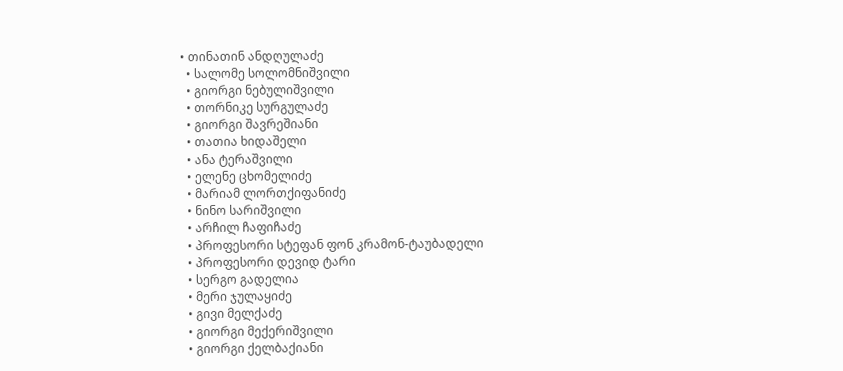• თინათინ ანდღულაძე
  • სალომე სოლომნიშვილი
  • გიორგი ნებულიშვილი
  • თორნიკე სურგულაძე
  • გიორგი შავრეშიანი
  • თათია ხიდაშელი
  • ანა ტერაშვილი
  • ელენე ცხომელიძე
  • მარიამ ლორთქიფანიძე
  • ნინო სარიშვილი
  • არჩილ ჩაფიჩაძე
  • პროფესორი სტეფან ფონ კრამონ-ტაუბადელი
  • პროფესორი დევიდ ტარი
  • სერგო გადელია
  • მერი ჯულაყიძე
  • გივი მელქაძე
  • გიორგი მექერიშვილი
  • გიორგი ქელბაქიანი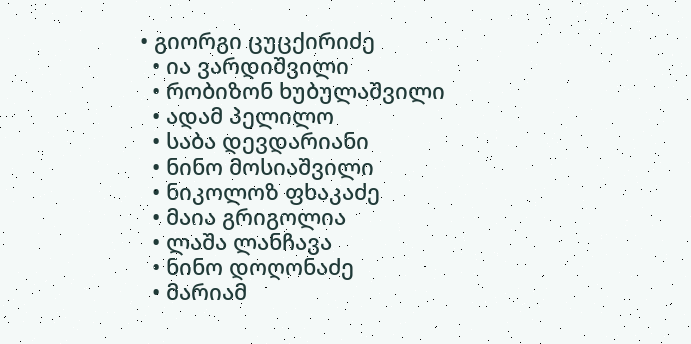• გიორგი ცუცქირიძე
  • ია ვარდიშვილი
  • რობიზონ ხუბულაშვილი
  • ადამ პელილო
  • საბა დევდარიანი
  • ნინო მოსიაშვილი
  • ნიკოლოზ ფხაკაძე
  • მაია გრიგოლია
  • ლაშა ლანჩავა
  • ნინო დოღონაძე
  • მარიამ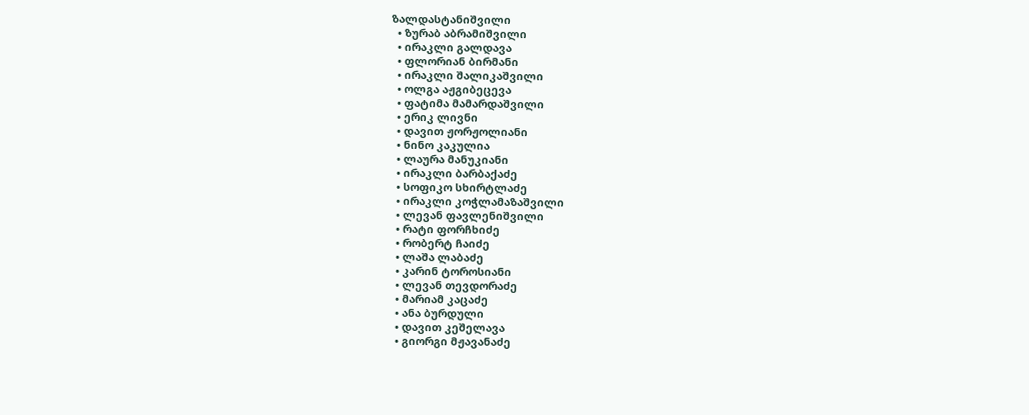ზალდასტანიშვილი
  • ზურაბ აბრამიშვილი
  • ირაკლი გალდავა
  • ფლორიან ბირმანი
  • ირაკლი შალიკაშვილი
  • ოლგა აჟგიბეცევა
  • ფატიმა მამარდაშვილი
  • ერიკ ლივნი
  • დავით ჟორჟოლიანი
  • ნინო კაკულია
  • ლაურა მანუკიანი
  • ირაკლი ბარბაქაძე
  • სოფიკო სხირტლაძე
  • ირაკლი კოჭლამაზაშვილი
  • ლევან ფავლენიშვილი
  • რატი ფორჩხიძე
  • რობერტ ჩაიძე
  • ლაშა ლაბაძე
  • კარინ ტოროსიანი
  • ლევან თევდორაძე
  • მარიამ კაცაძე
  • ანა ბურდული
  • დავით კეშელავა
  • გიორგი მჟავანაძე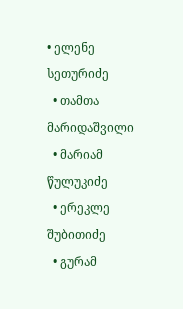• ელენე სეთურიძე
  • თამთა მარიდაშვილი
  • მარიამ წულუკიძე
  • ერეკლე შუბითიძე
  • გურამ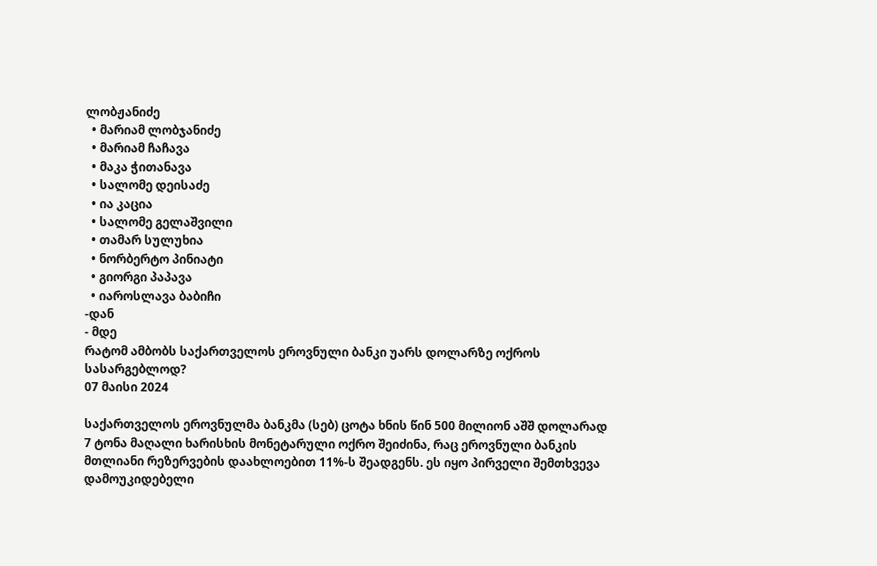ლობჟანიძე
  • მარიამ ლობჯანიძე
  • მარიამ ჩაჩავა
  • მაკა ჭითანავა
  • სალომე დეისაძე
  • ია კაცია
  • სალომე გელაშვილი
  • თამარ სულუხია
  • ნორბერტო პინიატი
  • გიორგი პაპავა
  • იაროსლავა ბაბიჩი
-დან
- მდე
რატომ ამბობს საქართველოს ეროვნული ბანკი უარს დოლარზე ოქროს სასარგებლოდ?
07 მაისი 2024

საქართველოს ეროვნულმა ბანკმა (სებ) ცოტა ხნის წინ 500 მილიონ აშშ დოლარად 7 ტონა მაღალი ხარისხის მონეტარული ოქრო შეიძინა, რაც ეროვნული ბანკის მთლიანი რეზერვების დაახლოებით 11%-ს შეადგენს. ეს იყო პირველი შემთხვევა დამოუკიდებელი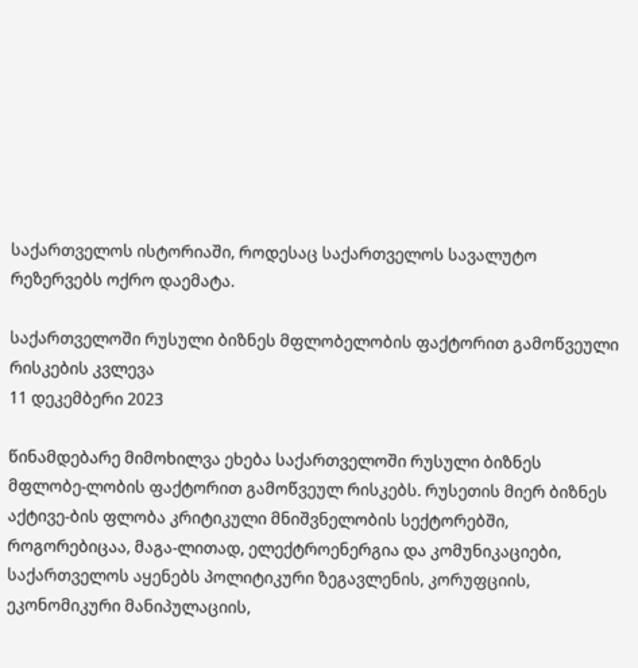საქართველოს ისტორიაში, როდესაც საქართველოს სავალუტო რეზერვებს ოქრო დაემატა.

საქართველოში რუსული ბიზნეს მფლობელობის ფაქტორით გამოწვეული რისკების კვლევა
11 დეკემბერი 2023

წინამდებარე მიმოხილვა ეხება საქართველოში რუსული ბიზნეს მფლობე-ლობის ფაქტორით გამოწვეულ რისკებს. რუსეთის მიერ ბიზნეს აქტივე-ბის ფლობა კრიტიკული მნიშვნელობის სექტორებში, როგორებიცაა, მაგა-ლითად, ელექტროენერგია და კომუნიკაციები, საქართველოს აყენებს პოლიტიკური ზეგავლენის, კორუფციის, ეკონომიკური მანიპულაციის,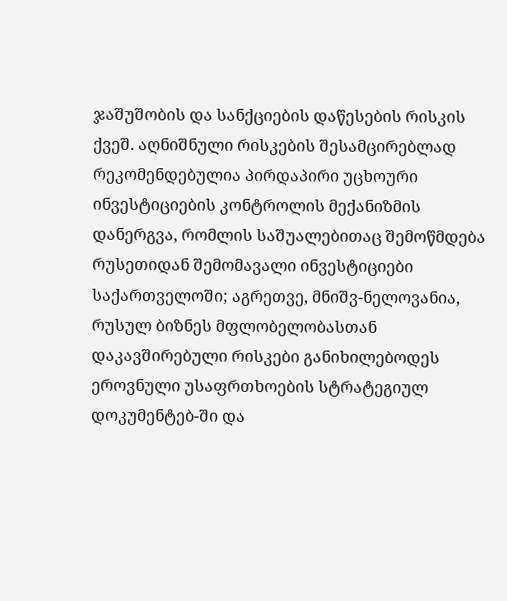ჯაშუშობის და სანქციების დაწესების რისკის ქვეშ. აღნიშნული რისკების შესამცირებლად რეკომენდებულია პირდაპირი უცხოური ინვესტიციების კონტროლის მექანიზმის დანერგვა, რომლის საშუალებითაც შემოწმდება რუსეთიდან შემომავალი ინვესტიციები საქართველოში; აგრეთვე, მნიშვ-ნელოვანია, რუსულ ბიზნეს მფლობელობასთან დაკავშირებული რისკები განიხილებოდეს ეროვნული უსაფრთხოების სტრატეგიულ დოკუმენტებ-ში და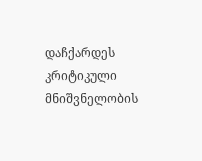დაჩქარდეს კრიტიკული მნიშვნელობის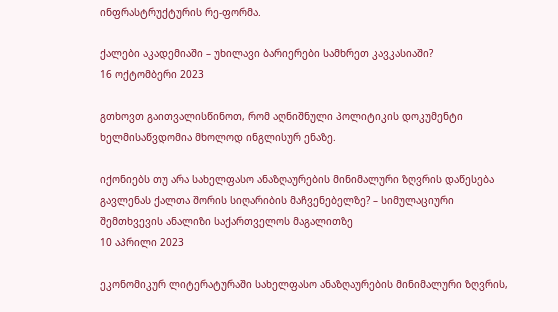ინფრასტრუქტურის რე-ფორმა.

ქალები აკადემიაში – უხილავი ბარიერები სამხრეთ კავკასიაში?
16 ოქტომბერი 2023

გთხოვთ გაითვალისწინოთ, რომ აღნიშნული პოლიტიკის დოკუმენტი ხელმისაწვდომია მხოლოდ ინგლისურ ენაზე.

იქონიებს თუ არა სახელფასო ანაზღაურების მინიმალური ზღვრის დაწესება გავლენას ქალთა შორის სიღარიბის მაჩვენებელზე? – სიმულაციური შემთხვევის ანალიზი საქართველოს მაგალითზე
10 აპრილი 2023

ეკონომიკურ ლიტერატურაში სახელფასო ანაზღაურების მინიმალური ზღვრის,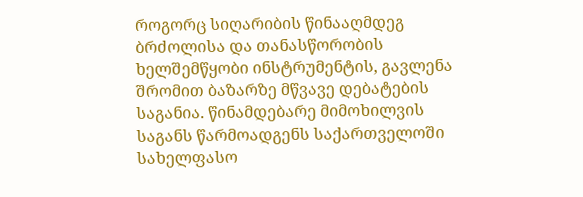როგორც სიღარიბის წინააღმდეგ ბრძოლისა და თანასწორობის ხელშემწყობი ინსტრუმენტის, გავლენა შრომით ბაზარზე მწვავე დებატების საგანია. წინამდებარე მიმოხილვის საგანს წარმოადგენს საქართველოში სახელფასო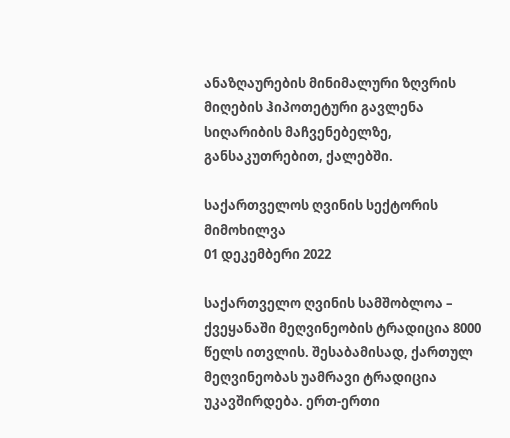ანაზღაურების მინიმალური ზღვრის მიღების ჰიპოთეტური გავლენა სიღარიბის მაჩვენებელზე, განსაკუთრებით, ქალებში.

საქართველოს ღვინის სექტორის მიმოხილვა
01 დეკემბერი 2022

საქართველო ღვინის სამშობლოა – ქვეყანაში მეღვინეობის ტრადიცია 8000 წელს ითვლის. შესაბამისად, ქართულ მეღვინეობას უამრავი ტრადიცია უკავშირდება. ერთ-ერთი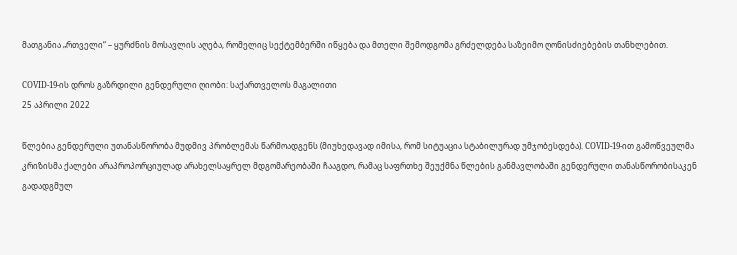მათგანია „რთველი“ – ყურძნის მოსავლის აღება, რომელიც სექტემბერში იწყება და მთელი შემოდგომა გრძელდება საზეიმო ღონისძიებების თანხლებით.

COVID-19-ის დროს გაზრდილი გენდერული ღიობი: საქართველოს მაგალითი
25 აპრილი 2022

წლებია გენდერული უთანასწორობა მუდმივ პრობლემას წარმოადგენს (მიუხედავად იმისა, რომ სიტუაცია სტაბილურად უმჯობესდება). COVID-19-ით გამოწვეულმა კრიზისმა ქალები არაპროპორციულად არახელსაყრელ მდგომარეობაში ჩააგდო, რამაც საფრთხე შეუქმნა წლების განმავლობაში გენდერული თანასწორობისაკენ გადადგმულ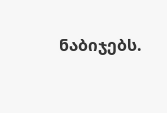ნაბიჯებს.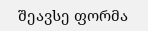შეავსე ფორმა